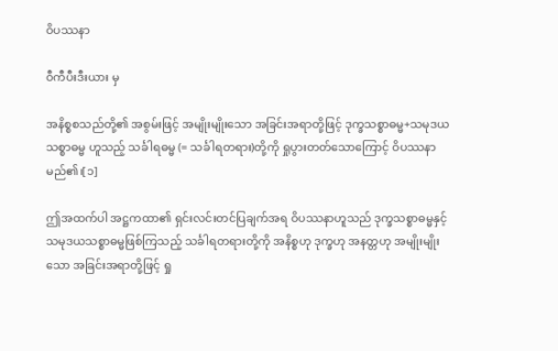ဝိပဿနာ

ဝီကီပီးဒီးယား မှ

အနိစ္စစသည်တို့၏ အစွမ်းဖြင့် အမျိုးမျိုးသော အခြင်းအရာတို့ဖြင့် ဒုက္ခသစ္စာဓမ္မ+သမုဒယသစ္စာဓမ္မ ဟူသည့် သင်္ခါရဓမ္မ (= သင်္ခါရတရား)တို့ကို ရှုပွားတတ်သောကြောင့် ဝိပဿနာ မည်၏၊[၁]

ဤအထက်ပါ အဋ္ဌကထာ၏ ရှင်းလင်းတင်ပြချက်အရ ဝိပဿနာဟူသည် ဒုက္ခသစ္စာဓမ္မနှင့် သမုဒယသစ္စာဓမ္မဖြစ်ကြသည့် သင်္ခါရတရားတို့ကို အနိစ္စဟု ဒုက္ခဟု အနတ္တဟု အမျိုးမျိုးသော အခြင်းအရာတို့ဖြင့် ရှု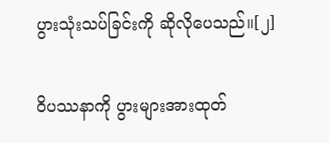ပွားသုံးသပ်ခြင်းကို ဆိုလိုပေသည်။[၂]

ဝိပဿနာကို ပွားများအားထုတ်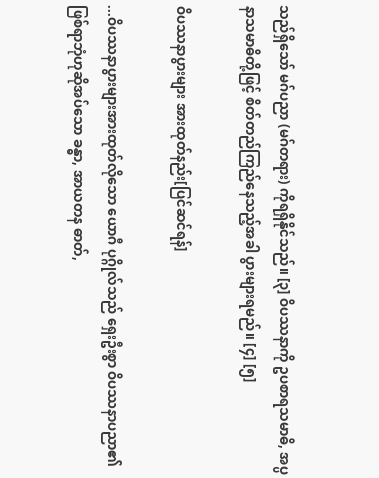သည်ရှိသော် မဂ်ပညာ (မဂ်တရား) ကိုရရှိနိုင်သည်။ [၃] ဝိပဿနာကို ဥပစာရသမာဓိ, အပ္ပနာသမာဓိတို့ဖြင့် စိတ်တည်ကြည်နေသည့်အခါ ပွားများရမည်။ [၄] [၅]

ဝိပဿနာပွားများ အားထုတ်နည်း[ပြင်ဆင်ရန်]

...ဝိပဿနာပွားများအားထုတ်လိုသော ယောဂီ ပုဂ္ဂိုလ်သည် ရှေးဦးစွာ ဝိပဿနာပညာ၏ ဖြစ်ရာဘုံဟုဆိုအပ်သော ခန္ဓာ, အာယတန ဓာတ်,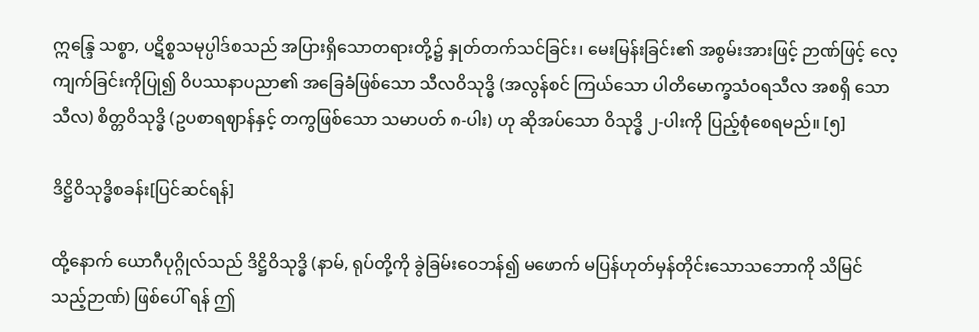ဣန္ဒြေ သစ္စာ, ပဋိစ္စသမုပ္ပါဒ်စသည် အပြားရှိသောတရားတို့၌ နှုတ်တက်သင်ခြင်း၊ မေးမြန်းခြင်း၏ အစွမ်းအားဖြင့် ဉာဏ်ဖြင့် လေ့ကျက်ခြင်းကိုပြု၍ ဝိပဿနာပညာ၏ အခြေခံဖြစ်သော သီလဝိသုဒ္ဓိ (အလွန်စင် ကြယ်သော ပါတိမောက္ခသံဝရသီလ အစရှိ သောသီလ) စိတ္တဝိသုဒ္ဓိ (ဥပစာရဈာန်နှင့် တကွဖြစ်သော သမာပတ် ၈-ပါး) ဟု ဆိုအပ်သော ဝိသုဒ္ဓိ ၂-ပါးကို ပြည့်စုံစေရမည်။ [၅]

ဒိဋ္ဌိဝိသုဒ္ဓိစခန်း[ပြင်ဆင်ရန်]

ထို့နောက် ယောဂီပုဂ္ဂိုလ်သည် ဒိဋ္ဌိဝိသုဒ္ဓိ (နာမ်, ရုပ်တို့ကို ခွဲခြမ်းဝေဘန်၍ မဖောက် မပြန်ဟုတ်မှန်တိုင်းသောသဘောကို သိမြင် သည့်ဉာဏ်) ဖြစ်ပေါ် ရန် ဤ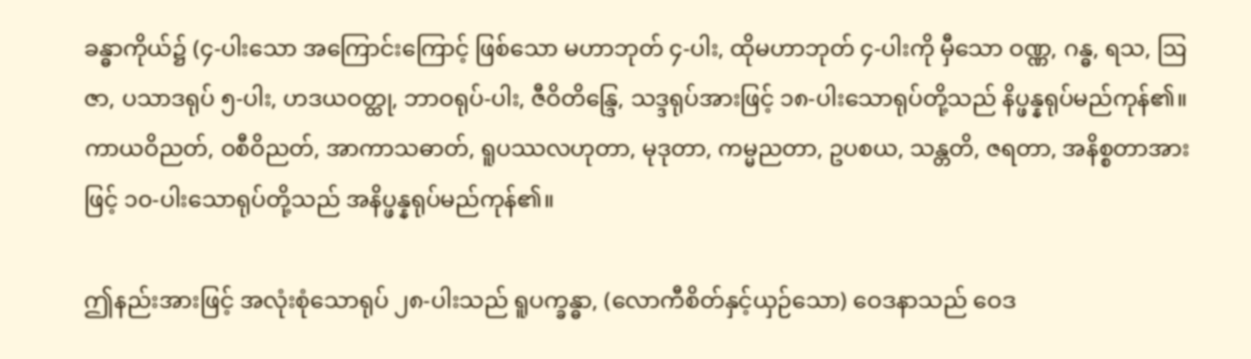ခန္ဓာကိုယ်၌ (၄-ပါးသော အကြောင်းကြောင့် ဖြစ်သော မဟာဘုတ် ၄-ပါး, ထိုမဟာဘုတ် ၄-ပါးကို မှီသော ဝဏ္ဏ, ဂန္ဓ, ရသ, ဩဇာ, ပသာဒရုပ် ၅-ပါး, ဟဒယဝတ္ထု, ဘာဝရုပ်-ပါး, ဇီဝိတိန္ဒြေ, သဒ္ဒရုပ်အားဖြင့် ၁၈-ပါးသောရုပ်တို့သည် နိပ္ဖန္နရုပ်မည်ကုန်၏။ ကာယဝိညတ်, ဝစီဝိညတ်, အာကာသဓာတ်, ရူပဿလဟုတာ, မုဒုတာ, ကမ္မညတာ, ဥပစယ, သန္တတိ, ဇရတာ, အနိစ္စတာအားဖြင့် ၁၀-ပါးသောရုပ်တို့သည် အနိပ္ဖန္နရုပ်မည်ကုန်၏။

ဤနည်းအားဖြင့် အလုံးစုံသောရုပ် ၂၈-ပါးသည် ရူပက္ခန္ဓာ, (လောကီစိတ်နှင့်ယှဉ်သော) ဝေဒနာသည် ဝေဒ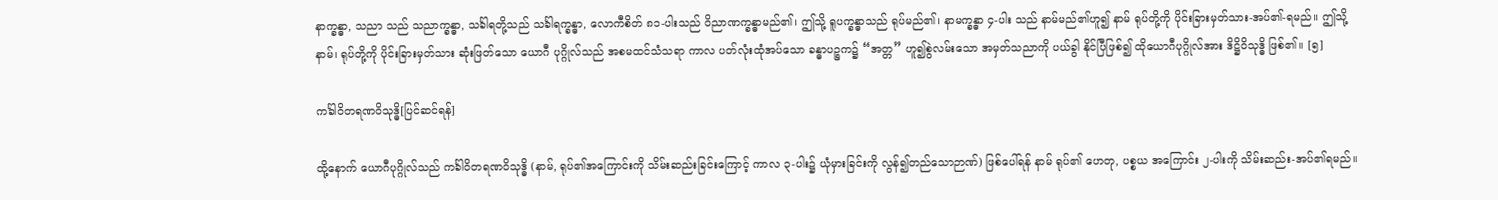နာက္ခန္ဓာ, သညာ သည် သညာက္ခန္ဓာ, သင်္ခါရတို့သည် သင်္ခါရက္ခန္ဓာ, လောကီစိတ် ၈၁-ပါးသည် ဝိညာဏက္ခန္ဓာမည်၏၊ ဤသို့ ရူပက္ခန္ဓာသည် ရုပ်မည်၏၊ နာမက္ခန္ဓာ ၄-ပါး သည် နာမ်မည်၏ဟူ၍ နာမ် ရုပ်တို့ကို ပိုင်းခြားမှတ်သား-အပ်၏-ရမည်။ ဤသို့ နာမ်၊ ရုပ်တို့ကို ပိုင်းခြားမှတ်သား ဆုံးဖြတ်သော ယောဂီ ပုဂ္ဂိုလ်သည် အစမထင်သံသရာ ကာလ ပတ်လုံးထုံအပ်သော ခန္ဓာပဉ္စက၌ “အတ္တ” ဟူ၍စွဲလမ်းသော အမှတ်သညာကို ပယ်ခွါ နိုင်ပြီဖြစ်၍ ထိုယောဂီပုဂ္ဂိုလ်အား ဒိဋ္ဌိဝိသုဒ္ဓိ ဖြစ်၏။ [၅]

ကင်္ခါဝိတရဏဝိသုဒ္ဓိ[ပြင်ဆင်ရန်]

ထို့နောက် ယောဂီပုဂ္ဂိုလ်သည် ကင်္ခါဝိတရဏဝိသုဒ္ဓိ (နာမ်, ရုပ်၏အကြောင်းကို သိမ်းဆည်းခြင်းကြောင့် ကာလ ၃-ပါး၌ ယုံမှားခြင်းကို လွန်၍တည်သောဉာဏ်) ဖြစ်ပေါ်ရန် နာမ် ရုပ်၏ ဟေတု, ပစ္စယ အကြောင်း ၂-ပါးကို သိမ်းဆည်း-အပ်၏ရမည်။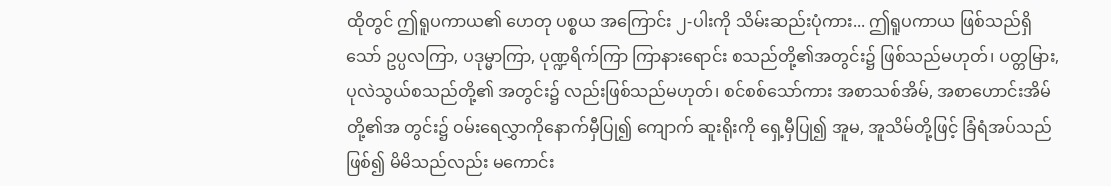ထိုတွင် ဤရူပကာယ၏ ဟေတု ပစ္စယ အကြောင်း ၂-ပါးကို သိမ်းဆည်းပုံကား... ဤရူပကာယ ဖြစ်သည်ရှိသော် ဥပ္ပလကြာ, ပဒုမ္မာကြာ, ပုဏ္ဍရိက်ကြာ ကြာနားရောင်း စသည်တို့၏အတွင်း၌ ဖြစ်သည်မဟုတ်၊ ပတ္တမြား, ပုလဲသွယ်စသည်တို့၏ အတွင်း၌ လည်းဖြစ်သည်မဟုတ်၊ စင်စစ်သော်ကား အစာသစ်အိမ်, အစာဟောင်းအိမ်တို့၏အ တွင်း၌ ဝမ်းရေလွှာကိုနောက်မှီပြု၍ ကျောက် ဆူးရိုးကို ရှေ့မှီပြု၍ အူမ, အူသိမ်တို့ဖြင့် ခြံရံအပ်သည်ဖြစ်၍ မိမိသည်လည်း မကောင်း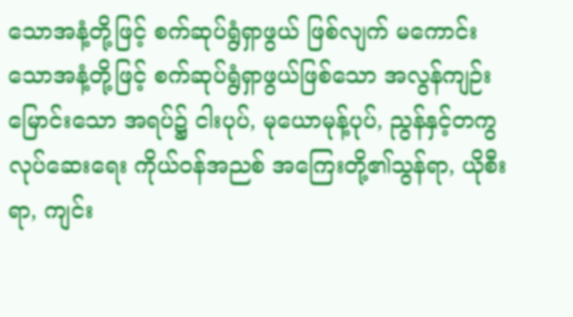သောအနံ့တို့ဖြင့် စက်ဆုပ်ရွံရှာဖွယ် ဖြစ်လျက် မကောင်းသောအနံ့တို့ဖြင့် စက်ဆုပ်ရွံရှာဖွယ်ဖြစ်သော အလွန်ကျဉ်းမြောင်းသော အရပ်၌ ငါးပုပ်, မုယောမုန့်ပုပ်, ညွန်နှင့်တကွ လုပ်ဆေးရေး ကိုယ်ဝန်အညစ် အကြေးတို့၏သွန်ရာ, ယိုစီးရာ, ကျင်း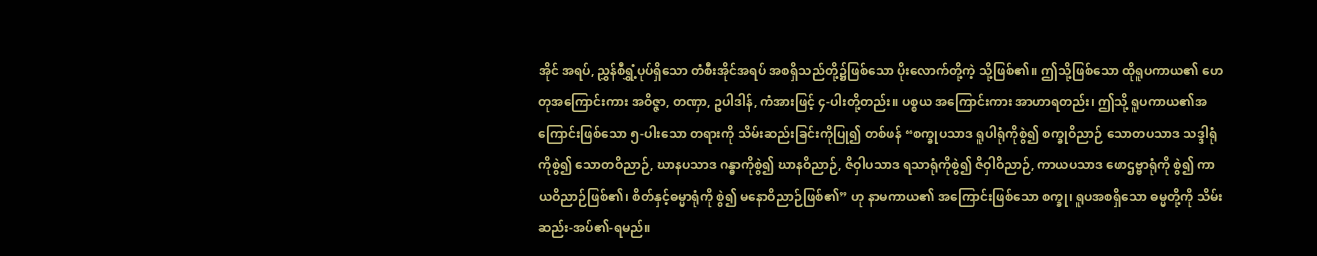အိုင် အရပ်, ညွှန်စီရွှံ့ပုပ်ရှိသော တံစီးအိုင်အရပ် အစရှိသည်တို့၌ဖြစ်သော ပိုးလောက်တို့ကဲ့ သို့ဖြစ်၏။ ဤသို့ဖြစ်သော ထိုရူပကာယ၏ ဟေတုအကြောင်းကား အဝိဇ္ဇာ, တဏှာ, ဥပါဒါန်, ကံအားဖြင့် ၄-ပါးတို့တည်း။ ပစ္စယ အကြောင်းကား အာဟာရတည်း၊ ဤသို့ ရူပကာယ၏အကြောင်းဖြစ်သော ၅-ပါးသော တရားကို သိမ်းဆည်းခြင်းကိုပြု၍ တစ်ဖန် “စက္ခုပသာဒ ရူပါရုံကိုစွဲ၍ စက္ခုဝိညာဉ် သောတပသာဒ သဒ္ဒါရုံကိုစွဲ၍ သောတဝိညာဉ်, ဃာနပသာဒ ဂန္ဓာကိုစွဲ၍ ဃာနဝိညာဉ်, ဇိဝှါပသာဒ ရသာရုံကိုစွဲ၍ ဇိဝှါဝိညာဉ်, ကာယပသာဒ ဖောဌဗ္ဗာရုံကို စွဲ၍ ကာယဝိညာဉ်ဖြစ်၏၊ စိတ်နှင့်ဓမ္မာရုံကို စွဲ၍ မနောဝိညာဉ်ဖြစ်၏” ဟု နာမကာယ၏ အကြောင်းဖြစ်သော စက္ခု၊ ရူပအစရှိသော ဓမ္မတို့ကို သိမ်းဆည်း-အပ်၏-ရမည်။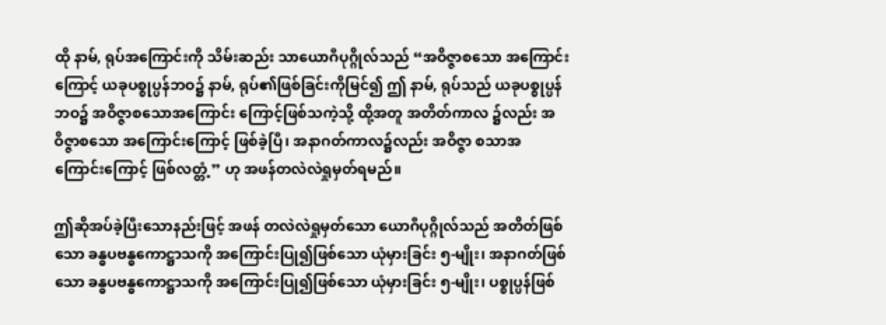ထို နာမ်, ရုပ်အကြောင်းကို သိမ်းဆည်း သာယောဂီပုဂ္ဂိုလ်သည် “အဝိဇ္ဇာစသော အကြောင်းကြောင့် ယခုပစ္စုပ္ပန်ဘဝ၌ နာမ်, ရုပ်၏ဖြစ်ခြင်းကိုမြင်၍ ဤ နာမ်, ရုပ်သည် ယခုပစ္စုပ္ပန်ဘဝ၌ အဝိဇ္ဇာစသောအကြောင်း ကြောင့်ဖြစ်သကဲ့သို့ ထို့အတူ အတိတ်ကာလ ၌လည်း အဝိဇ္ဇာစသော အကြောင်းကြောင့် ဖြစ်ခဲ့ပြီ၊ အနာဂတ်ကာလ၌လည်း အဝိဇ္ဇာ စသာအကြောင်းကြောင့် ဖြစ်လတ္တံ့” ဟု အဖန်တလဲလဲရှုမှတ်ရမည်။

ဤဆိုအပ်ခဲ့ပြီးသောနည်းဖြင့် အဖန် တလဲလဲရှုမှတ်သော ယောဂီပုဂ္ဂိုလ်သည် အတိတ်ဖြစ်သော ခန္ဓပဗန္ဓကောဋ္ဌာသကို အကြောင်းပြု၍ဖြစ်သော ယုံမှားခြင်း ၅-မျိုး၊ အနာဂတ်ဖြစ်သော ခန္ဓပဗန္ဓကောဋ္ဌာသကို အကြောင်းပြု၍ဖြစ်သော ယုံမှားခြင်း ၅-မျိုး၊ ပစ္စုပ္ပန်ဖြစ်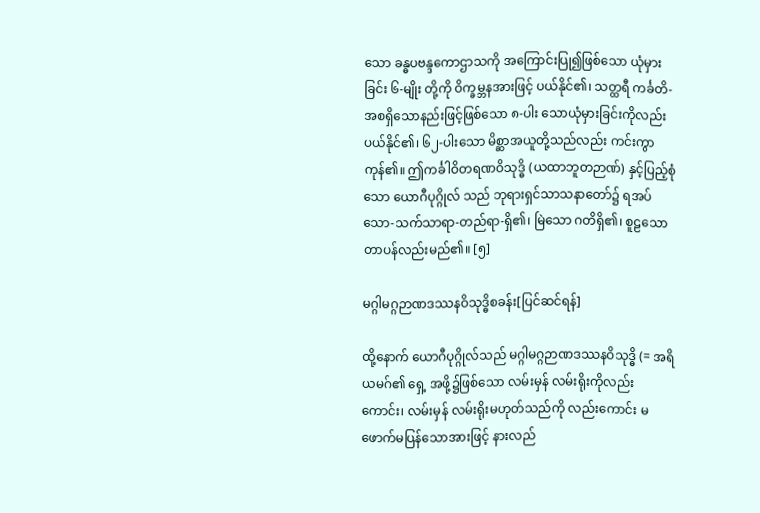သော ခန္ဓပဗန္ဒကောဌာသကို အကြောင်းပြု၍ဖြစ်သော ယုံမှားခြင်း ၆-မျိုး တို့ကို ဝိက္ခမ္ဘနအားဖြင့် ပယ်နိုင်၏၊ သတ္ထရီ ကင်္ခတိ-အစရှိသောနည်းဖြင့်ဖြစ်သော ၈-ပါး သောယုံမှားခြင်းကိုလည်း ပယ်နိုင်၏၊ ၆၂-ပါးသော မိစ္ဆာအယူတို့သည်လည်း ကင်းကွာ ကုန်၏။ ဤကင်္ခါဝိတရဏဝိသုဒ္ဓိ (ယထာဘူတဉာဏ်) နှင့်ပြည့်စုံသော ယောဂီပုဂ္ဂိုလ် သည် ဘုရားရှင်သာသနာတော်၌ ရအပ်သော-သက်သာရာ-တည်ရာ-ရှိ၏၊ မြဲသော ဂတိရှိ၏၊ စူဠသောတာပန်လည်းမည်၏။ [၅]

မဂ္ဂါမဂ္ဂဉာဏဒဿနဝိသုဒ္ဓိစခန်း[ပြင်ဆင်ရန်]

ထို့နောက် ယောဂီပုဂ္ဂိုလ်သည် မဂ္ဂါမဂ္ဂဉာဏဒဿနဝိသုဒ္ဓိ (= အရိယမဂ်၏ ရှေ့ အဖို့၌ဖြစ်သော လမ်းမှန် လမ်းရိုးကိုလည်း ကောင်း၊ လမ်းမှန် လမ်းရိုးမဟုတ်သည်ကို လည်းကောင်း မဖောက်မပြန်သောအားဖြင့် နားလည်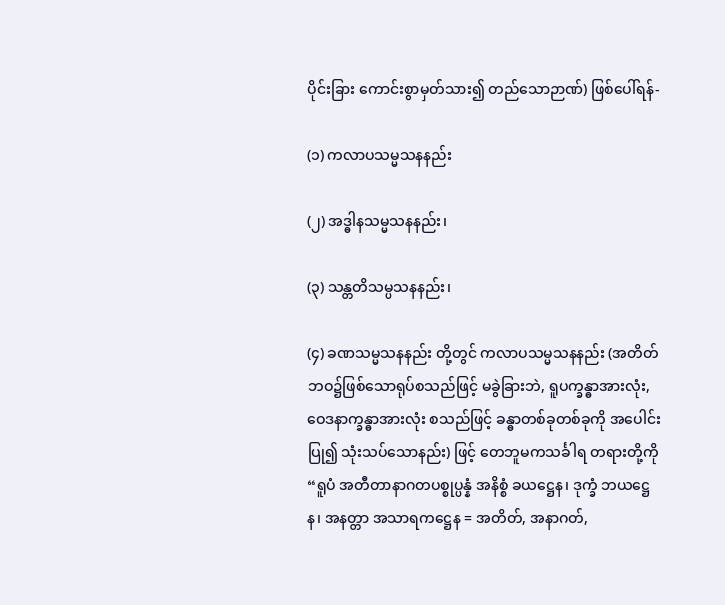ပိုင်းခြား ကောင်းစွာမှတ်သား၍ တည်သောဉာဏ်) ဖြစ်ပေါ်ရန်-

(၁) ကလာပသမ္မသနနည်း

(၂) အဒ္ဓါနသမ္မသနနည်း၊

(၃) သန္တတိသမ္ပသနနည်း၊

(၄) ခဏသမ္မသနနည်း တို့တွင် ကလာပသမ္မသနနည်း (အတိတ် ဘဝ၌ဖြစ်သောရုပ်စသည်ဖြင့် မခွဲခြားဘဲ, ရူပက္ခန္ဓာအားလုံး, ဝေဒနာက္ခန္ဓာအားလုံး စသည်ဖြင့် ခန္ဓာတစ်ခုတစ်ခုကို အပေါင်းပြု၍ သုံးသပ်သောနည်း) ဖြင့် တေဘူမကသင်္ခါရ တရားတို့ကို “ရူပံ အတီတာနာဂတပစ္စုပ္ပန္နံ အနိစ္စံ ခယဋ္ဌေန၊ ဒုက္ခံ ဘယဋ္ဌေန၊ အနတ္တာ အသာရကဋ္ဌေန = အတိတ်, အနာဂတ်,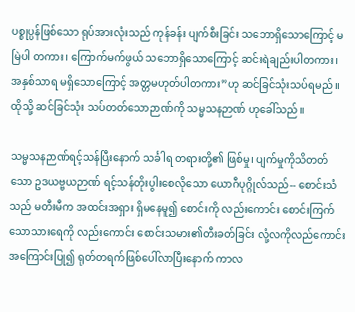ပစ္စုပ္ပန်ဖြစ်သော ရုပ်အားလုံးသည် ကုန်ခန်း ပျက်စီးခြင်း သဘောရှိသောကြောင့် မမြဲပါ တကား၊ ကြောက်မက်ဖွယ် သဘောရှိသောကြောင့် ဆင်းရဲချည်းပါတကား၊ အနှစ်သာရ မရှိသောကြောင့် အတ္တမဟုတ်ပါတကား”ဟု ဆင်ခြင်သုံးသပ်ရမည်။ ထိုသို့ ဆင်ခြင်သုံး သပ်တတ်သောဉာဏ်ကို သမ္မသနဉာဏ် ဟုခေါ်သည်။

သမ္မသနဉာဏ်ရင့်သန်ပြီးနောက် သင်္ခါရ တရားတို့၏ ဖြစ်မှု၊ ပျက်မှုကိုသိတတ်သော ဥဒယဗ္ဗယဉာဏ် ရင့်သန်တိုးပွါးစေလိုသော ယောဂီပုဂ္ဂိုလ်သည်-- စောင်းသံသည် မတီးမီက အထင်းအရှား ရှိမနေမူ၍ စောင်းကို လည်းကောင်း စောင်းကြက်သောသားရေကို လည်းကောင်း စောင်းသမား၏တီးခတ်ခြင်း လုံ့လကိုလည်ကောင်း အကြောင်းပြု၍ ရုတ်တရက်ဖြစ်ပေါ်လာပြီးနောက် ကာလ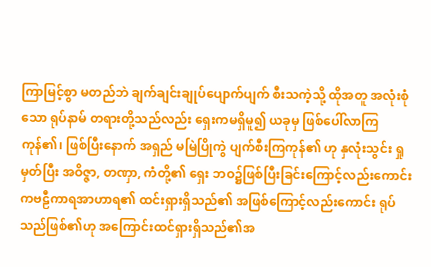ကြာမြင့်စွာ မတည်ဘဲ ချက်ချင်းချုပ်ပျောက်ပျက် စီးသကဲ့သို့ ထိုအတူ အလုံးစုံသော ရုပ်နာမ် တရားတို့သည်လည်း ရှေးကမရှိမူ၍ ယခုမှ ဖြစ်ပေါ်လာကြကုန်၏၊ ဖြစ်ပြီးနောက် အရှည် မမြဲပြိုကွဲ ပျက်စီးကြကုန်၏ ဟု နှလုံးသွင်း ရှုမှတ်ပြီး အဝိဇ္ဇာ, တဏှာ, ကံတို့၏ ရှေး ဘဝ၌ဖြစ်ပြီးခြင်းကြောင့်လည်းကောင်း ကဗဠီကာရအာဟာရ၏ ထင်းရှားရှိသည်၏ အဖြစ်ကြောင့်လည်းကောင်း ရုပ်သည်ဖြစ်၏ဟု အကြောင်းထင်ရှားရှိသည်၏အ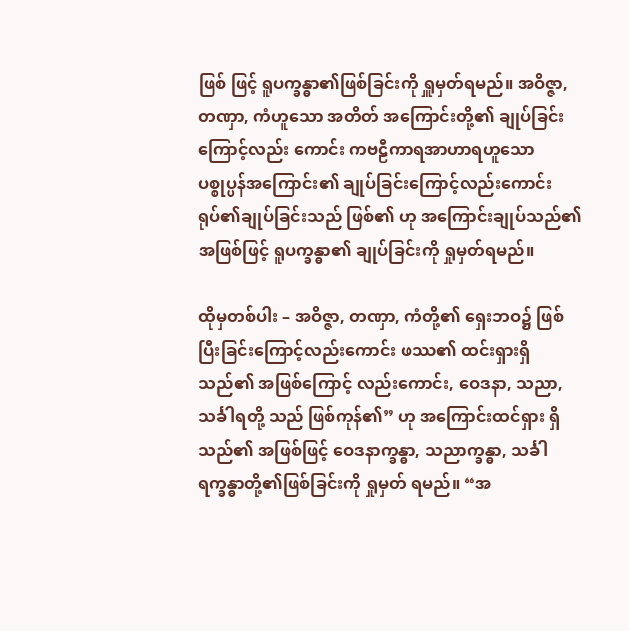ဖြစ် ဖြင့် ရူပက္ခန္ဓာ၏ဖြစ်ခြင်းကို ရှူမှတ်ရမည်။ အဝိဇ္ဇာ, တဏှာ, ကံဟူသော အတိတ် အကြောင်းတို့၏ ချုပ်ခြင်းကြောင့်လည်း ကောင်း ကဗဠီကာရအာဟာရဟူသော ပစ္စုပ္ပန်အကြောင်း၏ ချုပ်ခြင်းကြောင့်လည်းကောင်း ရုပ်၏ချုပ်ခြင်းသည် ဖြစ်၏ ဟု အကြောင်းချုပ်သည်၏အဖြစ်ဖြင့် ရူပက္ခန္ဓာ၏ ချုပ်ခြင်းကို ရှုမှတ်ရမည်။

ထိုမှတစ်ပါး – အဝိဇ္ဇာ, တဏှာ, ကံတို့၏ ရှေးဘဝ၌ ဖြစ်ပြီးခြင်းကြောင့်လည်းကောင်း ဖဿ၏ ထင်းရှားရှိသည်၏ အဖြစ်ကြောင့် လည်းကောင်း, ဝေဒနာ, သညာ, သင်္ခါရတို့ သည် ဖြစ်ကုန်၏” ဟု အကြောင်းထင်ရှား ရှိသည်၏ အဖြစ်ဖြင့် ဝေဒနာက္ခန္ဓာ, သညာက္ခန္ဓာ, သင်္ခါရက္ခန္ဓာတို့၏ဖြစ်ခြင်းကို ရှုမှတ် ရမည်။ “အ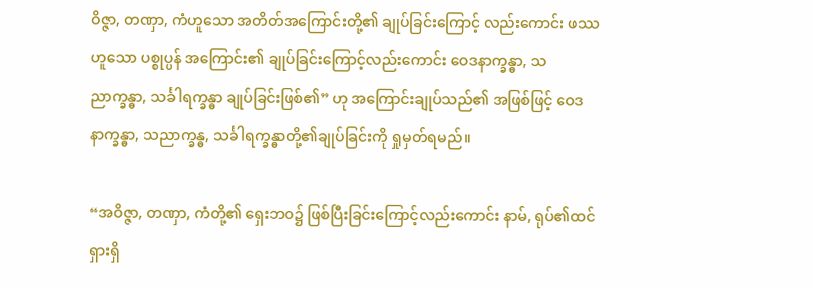ဝိဇ္ဇာ, တဏှာ, ကံဟူသော အတိတ်အကြောင်းတို့၏ ချုပ်ခြင်းကြောင့် လည်းကောင်း ဖဿဟူသော ပစ္စုပ္ပန် အကြောင်း၏ ချုပ်ခြင်းကြောင့်လည်းကောင်း ဝေဒနာက္ခန္ဓာ, သညာက္ခန္ဓာ, သင်္ခါရက္ခန္ဓာ ချုပ်ခြင်းဖြစ်၏” ဟု အကြောင်းချုပ်သည်၏ အဖြစ်ဖြင့် ဝေဒနာက္ခန္ဓာ, သညာက္ခန္ဓ, သင်္ခါရက္ခန္ဓာတို့၏ချုပ်ခြင်းကို ရှုမှတ်ရမည်။

“အဝိဇ္ဇာ, တဏှာ, ကံတို့၏ ရှေးဘဝ၌ ဖြစ်ပြီးခြင်းကြောင့်လည်းကောင်း နာမ်, ရုပ်၏ထင်ရှားရှိ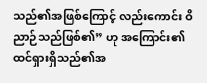သည်၏အဖြစ်ကြောင့် လည်းကောင်း ဝိညာဉ်သည်ဖြစ်၏” ဟု အကြောင်း၏ ထင်ရှားရှိသည်၏အ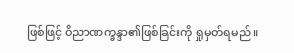ဖြစ်ဖြင့် ဝိညာဏက္ခန္ဒာ၏ဖြစ်ခြင်းကို ရှုမှတ်ရမည်။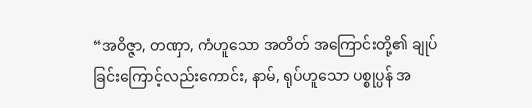“အဝိဇ္ဇာ, တဏှာ, ကံဟူသော အတိတ် အကြောင်းတို့၏ ချုပ်ခြင်းကြောင့်လည်းကောင်း, နာမ်, ရုပ်ဟူသော ပစ္စုပ္ပန် အ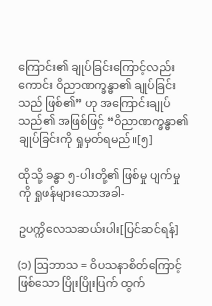ကြောင်း၏ ချုပ်ခြင်းကြောင့်လည်းကောင်း ဝိညာဏက္ခန္ဓာ၏ ချုပ်ခြင်းသည် ဖြစ်၏” ဟု အကြောင်းချုပ်သည်၏ အဖြစ်ဖြင့် “ဝိညာဏက္ခန္ဓာ၏ ချုပ်ခြင်းကို ရှုမှတ်ရမည်။[၅]

ထိုသို့ ခန္ဓာ ၅-ပါးတို့၏ ဖြစ်မှု ပျက်မှုကို ရှုဖန်များသောအခါ-

ဥပက္ကိလေသဆယ်းပါး[ပြင်ဆင်ရန်]

(၁) ဩဘာသ = ဝိပသနာစိတ်ကြောင့်ဖြစ်သော ပြိုးပြိုးပြက် ထွက်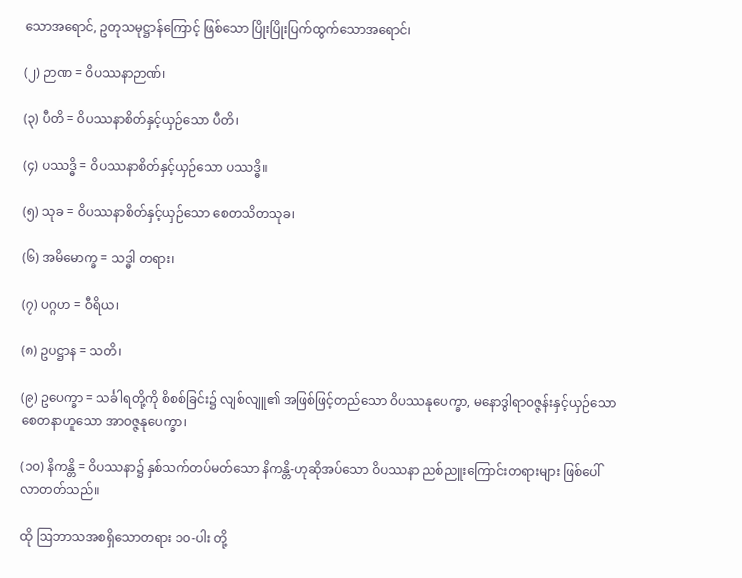သောအရောင်, ဥတုသမုဋ္ဌာန်ကြောင့် ဖြစ်သော ပြိုးပြိုးပြက်ထွက်သောအရောင်၊

(၂) ဉာဏ = ဝိပဿနာဉာဏ်၊

(၃) ပီတိ = ဝိပဿနာစိတ်နှင့်ယှဉ်သော ပီတိ၊

(၄) ပဿဒ္ဓိ = ဝိပဿနာစိတ်နှင့်ယှဉ်သော ပဿဒ္ဓိ။

(၅) သုခ = ဝိပဿနာစိတ်နှင့်ယှဉ်သော စေတသိတသုခ၊

(၆) အမိမောက္ခ = သဒ္ဓါ တရား၊

(၇) ပဂ္ဂဟ = ဝီရိယ၊

(၈) ဥပဋ္ဌာန = သတိ၊

(၉) ဥပေက္ခာ = သင်္ခါရတို့ကို စိစစ်ခြင်း၌ လျစ်လျူ၏ အဖြစ်ဖြင့်တည်သော ဝိပဿနုပေက္ခာ, မနောဒွါရာဝဇ္ဇန်းနှင့်ယှဉ်သော စေတနာဟူသော အာဝဇ္ဇနုပေက္ခာ၊

(၁၀) နိကန္တိ = ဝိပဿနာ၌ နှစ်သက်တပ်မတ်သော နိကန္တိ-ဟုဆိုအပ်သော ဝိပဿနာ ညစ်ညူးကြောင်းတရားများ ဖြစ်ပေါ်လာတတ်သည်။

ထို ဩဘာသအစရှိသောတရား ၁၀-ပါး တို့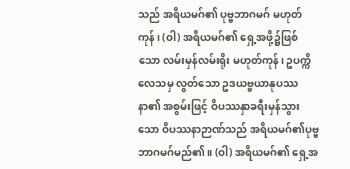သည် အရိယမဂ်၏ ပုဗ္ဗဘာဂမဂ် မဟုတ်ကုန်၊ (ဝါ) အရိယမဂ်၏ ရှေ့အဖို့၌ဖြစ်သော လမ်းမှန်လမ်းရိုး မဟုတ်ကုန်၊ ဥပက္ကိလေသမှ လွတ်သော ဥဒယဗ္ဗယာနုပဿနာ၏ အစွမ်းဖြင့် ဝိပဿနှာခရီးမှန်သွားသော ဝိပဿနာဉာဏ်သည် အရိယမဂ်၏ပုဗ္ဗဘာဂမဂ်မည်၏။ (ဝါ) အရိယမဂ်၏ ရှေ့အ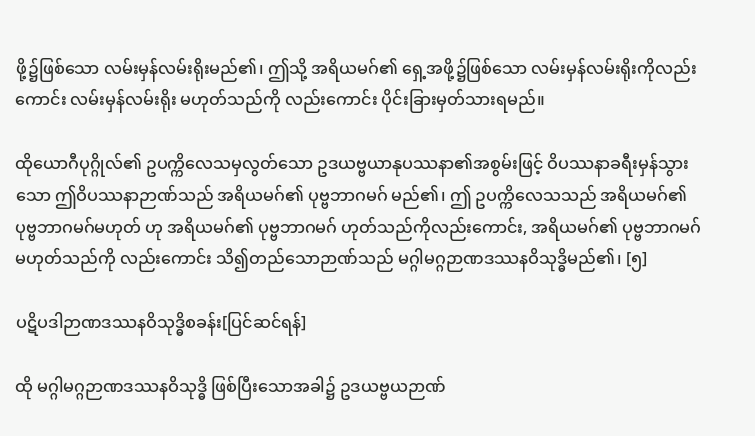ဖို့၌ဖြစ်သော လမ်းမှန်လမ်းရိုးမည်၏၊ ဤသို့ အရိယမဂ်၏ ရှေ့အဖို့၌ဖြစ်သော လမ်းမှန်လမ်းရိုးကိုလည်းကောင်း လမ်းမှန်လမ်းရိုး မဟုတ်သည်ကို လည်းကောင်း ပိုင်းခြားမှတ်သားရမည်။

ထိုယောဂီပုဂ္ဂိုလ်၏ ဥပက္ကိလေသမှလွတ်သော ဥဒယဗ္ဗယာနုပဿနာ၏အစွမ်းဖြင့် ဝိပဿနာခရီးမှန်သွားသော ဤဝိပဿနာဉာဏ်သည် အရိယမဂ်၏ ပုဗ္ဗဘာဂမဂ် မည်၏၊ ဤ ဥပက္ကိလေသသည် အရိယမဂ်၏ ပုဗ္ဗဘာဂမဂ်မဟုတ် ဟု အရိယမဂ်၏ ပုဗ္ဗဘာဂမဂ် ဟုတ်သည်ကိုလည်းကောင်း, အရိယမဂ်၏ ပုဗ္ဗဘာဂမဂ် မဟုတ်သည်ကို လည်းကောင်း သိ၍တည်သောဉာဏ်သည် မဂ္ဂါမဂ္ဂဉာဏဒဿနဝိသုဒ္ဓိမည်၏၊ [၅]

ပဋိပဒါဉာဏဒဿနဝိသုဒ္ဓိစခန်း[ပြင်ဆင်ရန်]

ထို မဂ္ဂါမဂ္ဂဉာဏဒဿနဝိသုဒ္ဓိ ဖြစ်ပြီးသောအခါ၌ ဥဒယဗ္ဗယဉာဏ်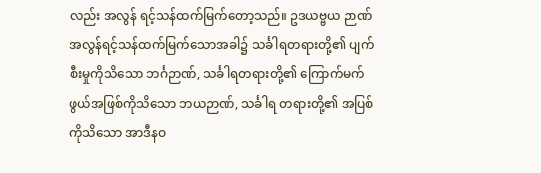လည်း အလွန် ရင့်သန်ထက်မြက်တော့သည်။ ဥဒယဗ္ဗယ ဉာဏ် အလွန်ရင့်သန်ထက်မြက်သောအခါ၌ သင်္ခါရတရားတို့၏ ပျက်စီးမှုကိုသိသော ဘင်္ဂဉာဏ်, သင်္ခါရတရားတို့၏ ကြောက်မက် ဖွယ်အဖြစ်ကိုသိသော ဘယဉာဏ်, သင်္ခါရ တရားတို့၏ အပြစ်ကိုသိသော အာဒီနဝ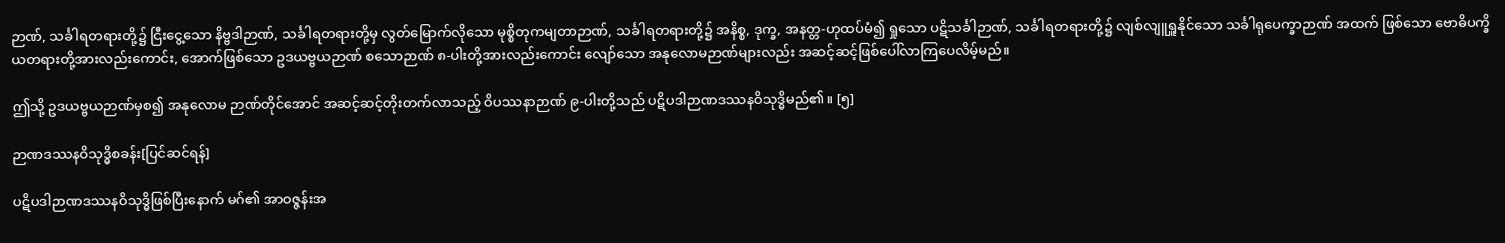ဉာဏ်, သင်္ခါရတရားတို့၌ ငြီးငွေ့သော နိဗ္ဗဒါဉာဏ်, သင်္ခါရတရားတို့မှ လွတ်မြောက်လိုသော မုစ္စိတုကမျတာဉာဏ်, သင်္ခါရတရားတို့၌ အနိစ္စ, ဒုက္ခ, အနတ္တ-ဟုထပ်မံ၍ ရှုသော ပဋိသင်္ခါဉာဏ်, သင်္ခါရတရားတို့၌ လျစ်လျူရှူနိုင်သော သင်္ခါရုပေက္ခာဉာဏ် အထက် ဖြစ်သော ဗောဓိပက္ခိယတရားတို့အားလည်းကောင်း, အောက်ဖြစ်သော ဥဒယဗ္ဗယဉာဏ် စသောဉာဏ် ၈-ပါးတို့အားလည်းကောင်း လျော်သော အနုလောမဉာဏ်များလည်း အဆင့်ဆင့်ဖြစ်ပေါ်လာကြပေလိမ့်မည်။

ဤသို့ ဥဒယဗ္ဗယဉာဏ်မှစ၍ အနုလောမ ဉာဏ်တိုင်အောင် အဆင့်ဆင့်တိုးတက်လာသည့် ဝိပဿနာဉာဏ် ၉-ပါးတို့သည် ပဋိပဒါဉာဏဒဿနဝိသုဒ္ဓိမည်၏။ [၅]

ဉာဏဒဿနဝိသုဒ္ဓိစခန်း[ပြင်ဆင်ရန်]

ပဋိပဒါဉာဏဒဿနဝိသုဒ္ဓိဖြစ်ပြီးနောက် မဂ်၏ အာဝဇ္ဇန်းအ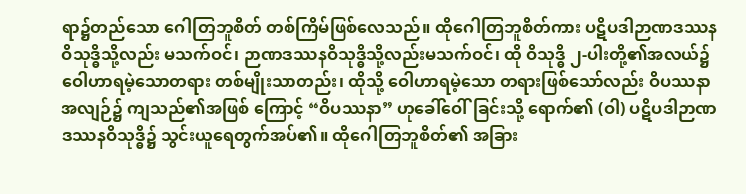ရာ၌တည်သော ဂေါတြဘူစိတ် တစ်ကြိမ်ဖြစ်လေသည်။ ထိုဂေါတြဘူစိတ်ကား ပဋိပဒါဉာဏဒဿနဝိသုဒ္ဓိသို့လည်း မသက်ဝင်၊ ဉာဏဒဿနဝိသုဒ္ဓိသို့လည်းမသက်ဝင်၊ ထို ဝိသုဒ္ဓိ ၂-ပါးတို့၏အလယ်၌ ဝေါဟာရမဲ့သောတရား တစ်မျိုးသာတည်း၊ ထိုသို့ ဝေါဟာရမဲ့သော တရားဖြစ်သော်လည်း ဝိပဿနာအလျဉ်၌ ကျသည်၏အဖြစ် ကြောင့် “ဝိပဿနာ” ဟုခေါ်ဝေါ်ခြင်းသို့ ရောက်၏ (ဝါ) ပဋိပဒါဉာဏဒဿနဝိသုဒ္ဓိ၌ သွင်းယူရေတွက်အပ်၏။ ထိုဂေါတြဘူစိတ်၏ အခြား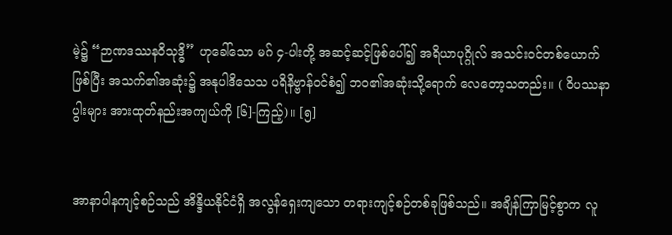မဲ့၌ “ဉာဏဒဿနဝိသုဒ္ဓိ” ဟုခေါ်သော မဂ် ၄-ပါးတို့ အဆင့်ဆင့်ဖြစ်ပေါ်၍ အရိယာပုဂ္ဂိုလ် အသင်းဝင်တစ်ယောက် ဖြစ်ပြီး အသက်၏အဆုံး၌ အနုပါဒိသေသ ပရိနိဗ္ဗာန်ဝင်စံ၍ ဘဝ၏အဆုံးသို့ရောက် လေတော့သတည်း။ ( ဝိပဿနာပွါးများ အားထုတ်နည်းအကျယ်ကို [၆]-ကြည့်)။ [၅]


အာနာပါနကျင့်စဉ်သည် အိန္ဒိယနိုင်ငံရှိ အလွန်ရှေးကျသော တရားကျင့်စဉ်တစ်ခုဖြစ်သည်။ အချိန်ကြာမြင့်စွာက လူ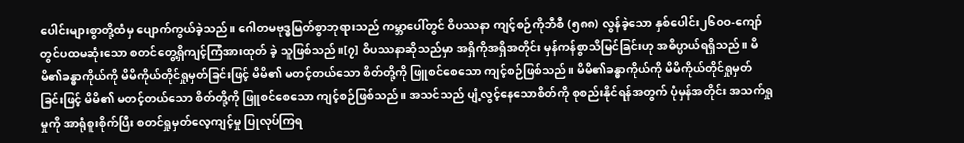ပေါင်းများစွာတို့ထံမှ ပျောက်ကွယ်ခဲ့သည်။ ဂေါတမဗုဒ္ဓမြတ်စွာဘုရားသည် ကမ္ဘာပေါ်တွင် ဝိပဿနာ ကျင့်စဉ်ကိုဘီစီ (၅၈၈) လွန်ခဲ့သော နှစ်ပေါင်း၂၆၀ဝ-ကျော်တွင်ပထမဆုံးသော စတင်တွေ့ရှိကျင့်ကြံအားထုတ် ခဲ့ သူဖြစ်သည်။[၇] ဝိပဿနာဆိုသည်မှာ အရှိကိုအရှိအတိုင်း မှန်ကန်စွာသိမြင်ခြင်းဟု အဓိပ္ပာယ်ရရှိသည်။ မိမိ၏ခန္ဓာကိုယ်ကို မိမိကိုယ်တိုင်ရှုမှတ်ခြင်းဖြင့် မိမိ၏ မတင့်တယ်သော စိတ်တို့ကို ဖြူစင်စေသော ကျင့်စဉ်ဖြစ်သည်။ မိမိ၏ခန္ဓာကိုယ်ကို မိမိကိုယ်တိုင်ရှုမှတ်ခြင်းဖြင့် မိမိ၏ မတင့်တယ်သော စိတ်တို့ကို ဖြူစင်စေသော ကျင့်စဉ်ဖြစ်သည်။ အသင်သည် ပျံ့လွင့်နေသောစိတ်ကို စုစည်းနိုင်ရန်အတွက် ပုံမှန်အတိုင်း အသက်ရှုမှုကို အာရုံစူးစိုက်ပြီး စတင်ရှုမှတ်လေ့ကျင့်မှု ပြုလုပ်ကြရ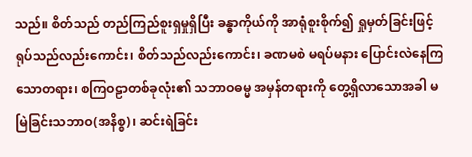သည်။ စိတ်သည် တည်ကြည်စူးရှမှုရှိပြီး ခန္ဓာကိုယ်ကို အာရုံစူးစိုက်၍ ရှုမှတ်ခြင်းဖြင့် ရုပ်သည်လည်းကောင်း၊ စိတ်သည်လည်းကောင်း၊ ခဏမစဲ မရပ်မနား ပြောင်းလဲနေကြသောတရား၊ စကြဝဠာတစ်ခုလုံး၏ သဘာဝဓမ္မ အမှန်တရားကို တွေ့ရှိလာသောအခါ မမြဲခြင်းသဘာဝ(အနိစ္စ)၊ ဆင်းရဲခြင်း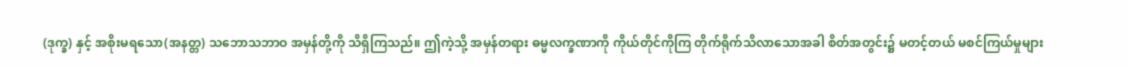(ဒုက္ခ) နှင့် အစိုးမရသော(အနတ္တ) သဘောသဘာဝ အမှန်တို့ကို သိရှိကြသည်။ ဤကဲ့သို့ အမှန်တရား ဓမ္မလက္ခဏာကို ကိုယ်တိုင်ကိုကြ တိုက်ရိုက်သိလာသောအခါ စိတ်အတွင်း၌ မတင့်တယ် မစင်ကြယ်မှုများ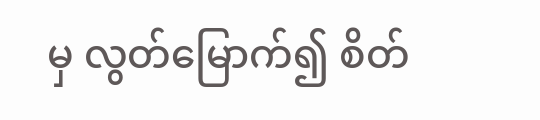မှ လွတ်မြောက်၍ စိတ်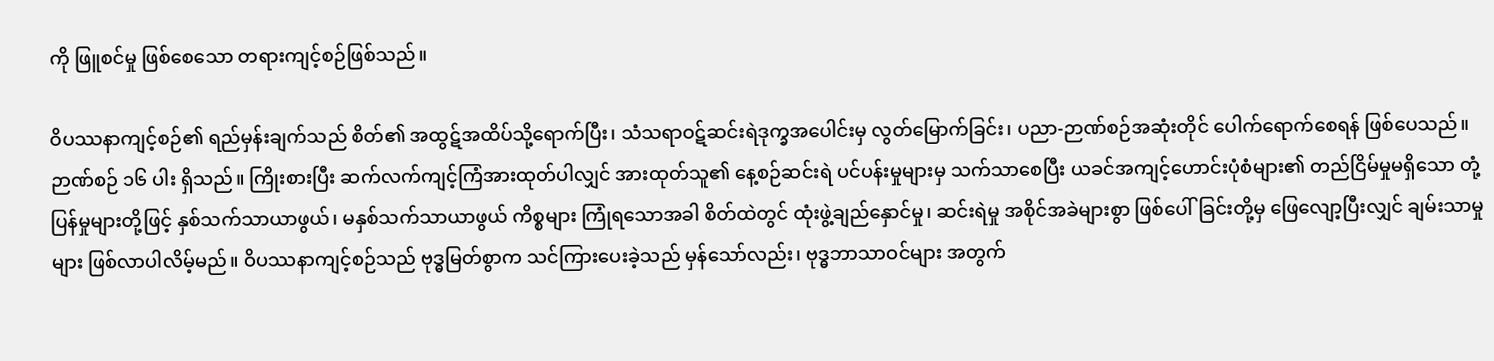ကို ဖြူစင်မှု ဖြစ်စေသော တရားကျင့်စဉ်ဖြစ်သည်။

ဝိပဿနာကျင့်စဉ်၏ ရည်မှန်းချက်သည် စိတ်၏ အထွဋ်အထိပ်သို့ရောက်ပြီး၊ သံသရာဝဋ်ဆင်းရဲဒုက္ခအပေါင်းမှ လွတ်မြောက်ခြင်း၊ ပညာ-ဉာဏ်စဉ်အဆုံးတိုင် ပေါက်ရောက်စေရန် ဖြစ်ပေသည်။ ဉာဏ်စဉ် ၁၆ ပါး ရှိသည်။ ကြိုးစားပြီး ဆက်လက်ကျင့်ကြံအားထုတ်ပါလျှင် အားထုတ်သူ၏ နေ့စဉ်ဆင်းရဲ ပင်ပန်းမှုများမှ သက်သာစေပြီး ယခင်အကျင့်ဟောင်းပုံစံများ၏ တည်ငြိမ်မှုမရှိသော တုံ့ပြန်မှုများတို့ဖြင့် နှစ်သက်သာယာဖွယ်၊ မနှစ်သက်သာယာဖွယ် ကိစ္စများ ကြုံရသောအခါ စိတ်ထဲတွင် ထုံးဖွဲ့ချည်နှောင်မှု၊ ဆင်းရဲမှု အစိုင်အခဲများစွာ ဖြစ်ပေါ်ခြင်းတို့မှ ဖြေလျော့ပြီးလျှင် ချမ်းသာမှုများ ဖြစ်လာပါလိမ့်မည်။ ဝိပဿနာကျင့်စဉ်သည် ဗုဒ္ဓမြတ်စွာက သင်ကြားပေးခဲ့သည် မှန်သော်လည်း၊ ဗုဒ္ဓဘာသာဝင်များ အတွက်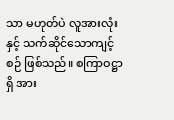သာ မဟုတ်ပဲ လူအားလုံးနှင့် သက်ဆိုင်သောကျင့်စဉ် ဖြစ်သည်။ စကြာဝဋ္ဌာရှိ အား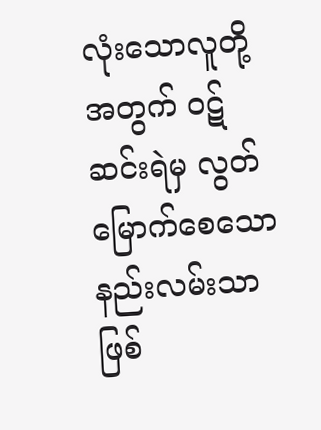လုံးသောလူတို့အတွက် ဝဋ်ဆင်းရဲမှ လွတ်မြောက်စေသော နည်းလမ်းသာဖြစ်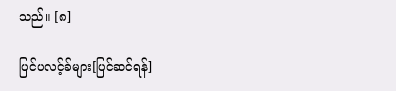သည်။ [၈]

ပြင်ပလင့်ခ်များ[ပြင်ဆင်ရန်]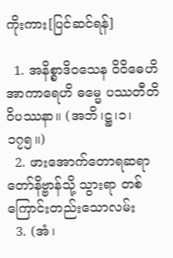ကိုးကား[ပြင်ဆင်ရန်]

  1. အနိစ္စာဒိဝသေန ဝိဝိဓေဟိ အာကာရေဟိ ဓမ္မေ ပဿတီတိ ဝိပဿနာ။ (အဘိ၊ဋ္ဌ၊၁၊၁၇၅။)
  2. ဖားအောက်တောရဆရာတော်နိဗ္ဗာန်သို့ သွားရာ တစ်ကြောင်းတည်းသောလမ်း
  3. (အံ၊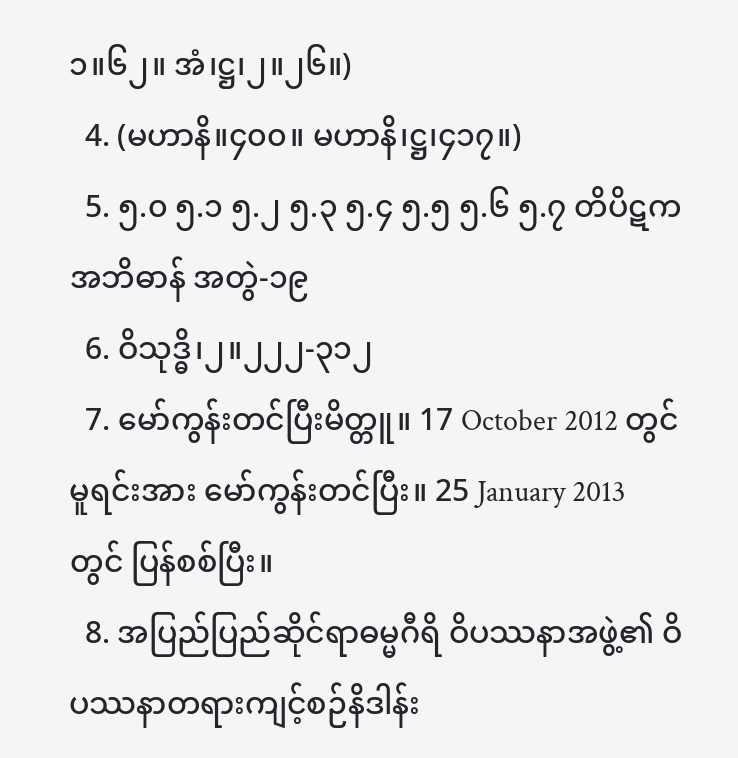၁။၆၂။ အံ၊ဋ္ဌ၊၂။၂၆။)
  4. (မဟာနိ။၄၀၀။ မဟာနိ၊ဋ္ဌ၊၄၁၇။)
  5. ၅.၀ ၅.၁ ၅.၂ ၅.၃ ၅.၄ ၅.၅ ၅.၆ ၅.၇ တိပိဋကအဘိဓာန် အတွဲ-၁၉
  6. ဝိသုဒ္ဓိ၊၂။၂၂၂-၃၁၂
  7. မော်ကွန်းတင်ပြီးမိတ္တူ။ 17 October 2012 တွင် မူရင်းအား မော်ကွန်းတင်ပြီး။ 25 January 2013 တွင် ပြန်စစ်ပြီး။
  8. အပြည်ပြည်ဆိုင်ရာဓမ္မဂီရိ ဝိပဿနာအဖွဲ့၏ ဝိပဿနာတရားကျင့်စဉ်နိဒါန်း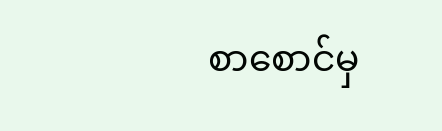စာစောင်မှ